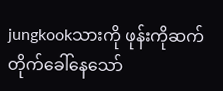jungkookသားကို ဖုန်းကိုဆက်တိုက်ခေါ်နေသော်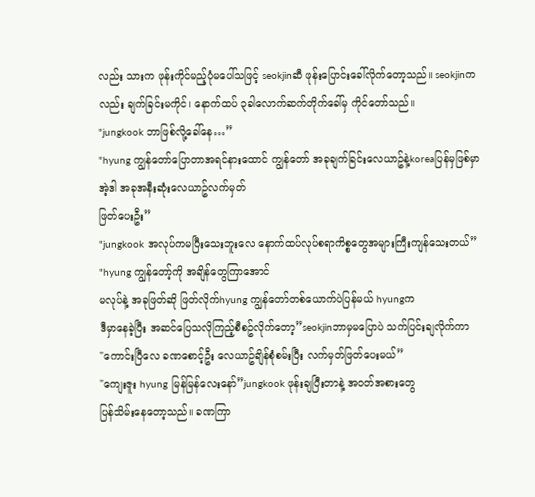လည်း သားက ဖုန်းကိုင်မည့်ပုံမပေါ်သဖြင့် seokjinဆီ ဖုန်းပြောင်းခေါ်လိုက်တော့သည်။ seokjinကလည်း ချက်ခြင်းမကိုင်၊ နောက်ထပ် ၃ခါလောက်ဆက်တိုက်ခေါ်မှ ကိုင်တော်သည်။
"jungkook ဘာဖြစ်လို့ခေါ်နေ…”
"hyung ကျွန်တော်ပြောတာအရင်နားထောင် ကျွန်တော် အခုချက်ခြင်းလေယာဥ်နဲ့koreaပြန်မှဖြစ်မှာ အဲ့ဒါ အခုအနီးဆုံးလေယာဥ်လက်မှတ်
ဖြတ်ပေးဦး”
"jungkook အလုပ်ကမပြီးသေးဘူးလေ နောက်ထပ်လုပ်စရာကိစ္စတွေအများကြီးကျန်သေးတယ်”
"hyung ကျွန်တော့်ကို အချိန်တွေကြာအောင်
မလုပ်နဲ့ အခုဖြတ်ဆို ဖြတ်လိုက်hyung ကျွန်တော်တစ်ယောက်ပဲပြန်မယ် hyungက
ဒီမှာနေခဲ့ပြီး အဆင်ပြေသလိုကြည့်စီစဥ်လိုက်တော့”seokjinဘာမှမပြောပဲ သက်ပြင်းချလိုက်ကာ
"ကောင်းပြီလေ ခဏစောင့်ဦး လေယာဥ်ချိန်စုံစမ်းပြီး လက်မှတ်ဖြတ်ပေးမယ်”
"ကျေးဇူး hyung မြန်မြန်လေးနော်”jungkook ဖုန်းချပြီးတာနဲ့ အဝတ်အစားတွေ
ပြန်သိမ်းနေတော့သည်။ ခဏကြာ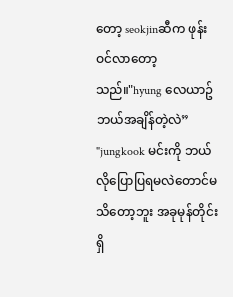တော့ seokjinဆီက ဖုန်းဝင်လာတော့သည်။"hyung လေယာဥ်ဘယ်အချိန်တဲ့လဲ”
"jungkook မင်းကို ဘယ်လိုပြောပြရမလဲတောင်မသိတော့ဘူး အခုမုန်တိုင်းရှိ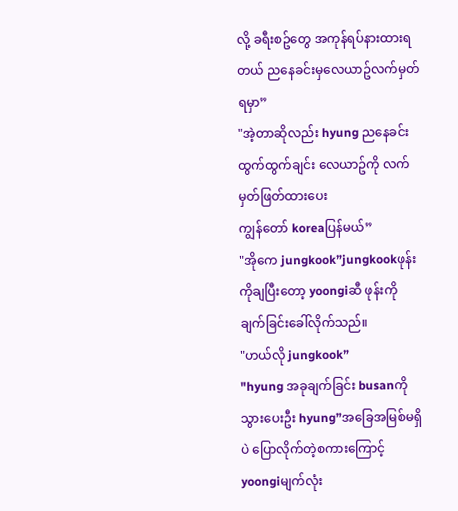လို့ ခရီးစဥ်တွေ အကုန်ရပ်နားထားရတယ် ညနေခင်းမှလေယာဥ်လက်မှတ်ရမှာ”
"အဲ့တာဆိုလည်း hyung ညနေခင်းထွက်ထွက်ချင်း လေယာဥ်ကို လက်မှတ်ဖြတ်ထားပေး
ကျွန်တော် koreaပြန်မယ်”
"အိုကေ jungkook”jungkookဖုန်းကိုချပြီးတော့ yoongiဆီ ဖုန်းကို ချက်ခြင်းခေါ်လိုက်သည်။
"ဟယ်လို jungkook”
"hyung အခုချက်ခြင်း busanကို သွားပေးဦး hyung”အခြေအမြစ်မရှိပဲ ပြောလိုက်တဲ့စကားကြောင့် yoongiမျက်လုံး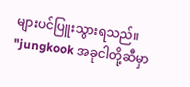များပင်ပြူးသွားရသည်။
"jungkook အခုငါတို့ဆီမှာ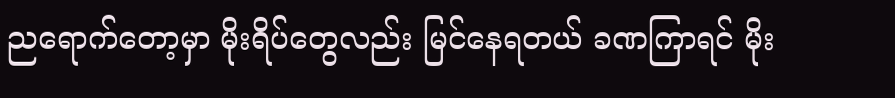ညရောက်တော့မှာ မိုးရိပ်တွေလည်း မြင်နေရတယ် ခဏကြာရင် မိုး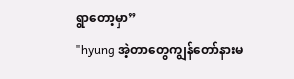ရွာတော့မှာ”
"hyung အဲ့တာတွေကျွန်တော်နားမ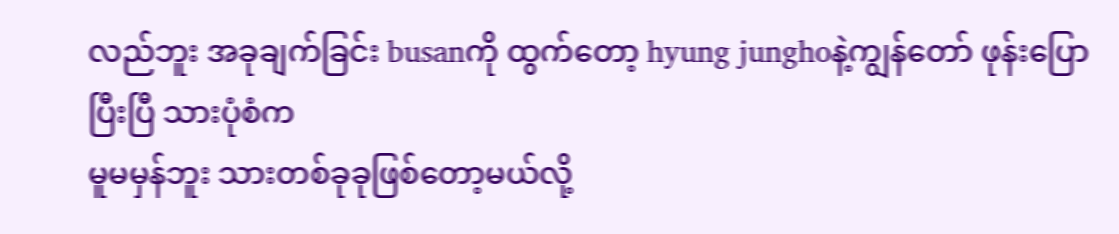လည်ဘူး အခုချက်ခြင်း busanကို ထွက်တော့ hyung junghoနဲ့ကျွန်တော် ဖုန်းပြောပြီးပြီ သားပုံစံက
မူမမှန်ဘူး သားတစ်ခုခုဖြစ်တော့မယ်လို့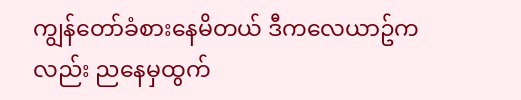ကျွန်တော်ခံစားနေမိတယ် ဒီကလေယာဥ်ကလည်း ညနေမှထွက်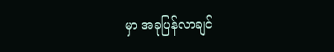မှာ အခုပြန်လာချင်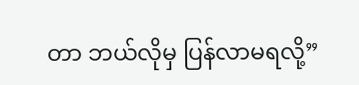တာ ဘယ်လိုမှ ပြန်လာမရလို့”